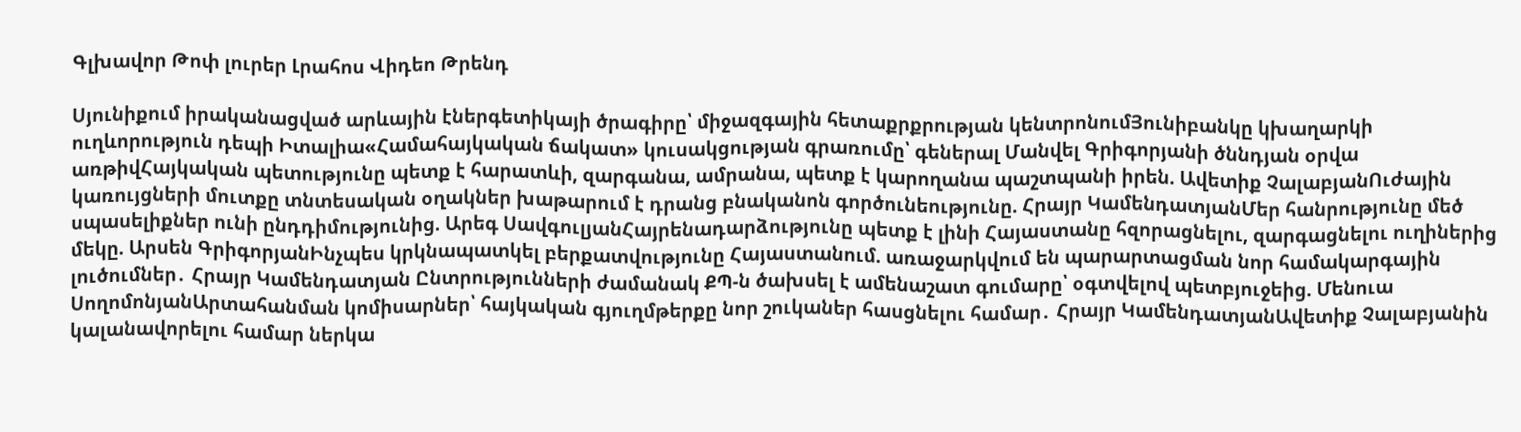Գլխավոր Թոփ լուրեր Լրահոս Վիդեո Թրենդ

Սյունիքում իրականացված արևային էներգետիկայի ծրագիրը՝ միջազգային հետաքրքրության կենտրոնումՅունիբանկը կխաղարկի ուղևորություն դեպի Իտալիա«Համահայկական ճակատ» կուսակցության գրառումը՝ գեներալ Մանվել Գրիգորյանի ծննդյան օրվա առթիվՀայկական պետությունը պետք է հարատևի, զարգանա, ամրանա, պետք է կարողանա պաշտպանի իրեն. Ավետիք ՉալաբյանՈւժային կառույցների մուտքը տնտեսական օղակներ խաթարում է դրանց բնականոն գործունեությունը. Հրայր ԿամենդատյանՄեր հանրությունը մեծ սպասելիքներ ունի ընդդիմությունից. Արեգ ՍավգուլյանՀայրենադարձությունը պետք է լինի Հայաստանը հզորացնելու, զարգացնելու ուղիներից մեկը. Արսեն ԳրիգորյանԻնչպես կրկնապատկել բերքատվությունը Հայաստանում. առաջարկվում են պարարտացման նոր համակարգային լուծումներ․ Հրայր Կամենդատյան Ընտրությունների ժամանակ ՔՊ-ն ծախսել է ամենաշատ գումարը՝ օգտվելով պետբյուջեից. Մենուա ՍողոմոնյանԱրտահանման կոմիսարներ՝ հայկական գյուղմթերքը նոր շուկաներ հասցնելու համար․ Հրայր ԿամենդատյանԱվետիք Չալաբյանին կալանավորելու համար ներկա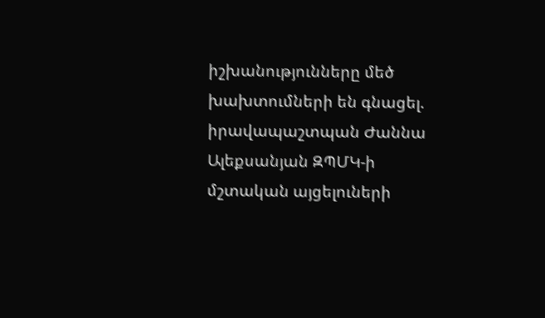իշխանությունները մեծ խախտումների են գնացել. իրավապաշտպան Ժաննա Ալեքսանյան ԶՊՄԿ-ի մշտական այցելուների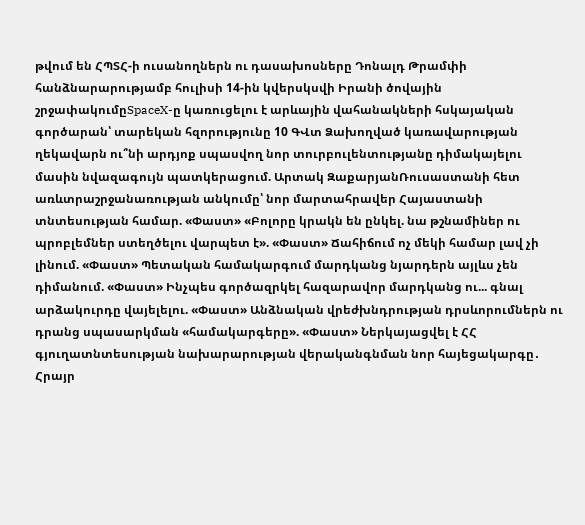թվում են ՀՊՏՀ-ի ուսանողներն ու դասախոսները Դոնալդ Թրամփի հանձնարարությամբ հուլիսի 14-ին կվերսկսվի Իրանի ծովային շրջափակումըSpaceX-ը կառուցելու է արևային վահանակների հսկայական գործարան՝ տարեկան հզորությունը 10 ԳՎտ Ձախողված կառավարության ղեկավարն ու՞նի արդյոք սպասվող նոր տուրբուլենտությանը դիմակայելու մասին նվազագույն պատկերացում. Արտակ ԶաքարյանՌուսաստանի հետ առևտրաշրջանառության անկումը՝ նոր մարտահրավեր Հայաստանի տնտեսության համար. «Փաստ» «Բոլորը կրակն են ընկել. նա թշնամիներ ու պրոբլեմներ ստեղծելու վարպետ է». «Փաստ» Ճահիճում ոչ մեկի համար լավ չի լինում. «Փաստ» Պետական համակարգում մարդկանց նյարդերն այլևս չեն դիմանում. «Փաստ» Ինչպես գործազրկել հազարավոր մարդկանց ու... գնալ արձակուրդը վայելելու. «Փաստ» Անձնական վրեժխնդրության դրսևորումներն ու դրանց սպասարկման «համակարգերը». «Փաստ» Ներկայացվել է ՀՀ գյուղատնտեսության նախարարության վերականգնման նոր հայեցակարգը․ Հրայր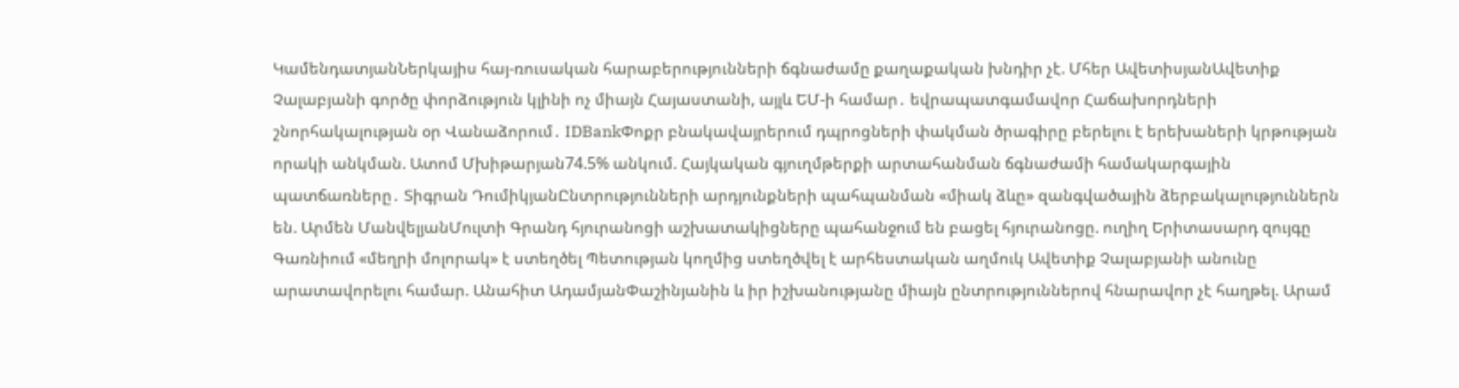ԿամենդատյանՆերկայիս հայ-ռուսական հարաբերությունների ճգնաժամը քաղաքական խնդիր չէ. Մհեր ԱվետիսյանԱվետիք Չալաբյանի գործը փորձություն կլինի ոչ միայն Հայաստանի, այլև ԵՄ-ի համար․ եվրապատգամավոր Հաճախորդների շնորհակալության օր Վանաձորում․ IDBankՓոքր բնակավայրերում դպրոցների փակման ծրագիրը բերելու է երեխաների կրթության որակի անկման. Ատոմ Մխիթարյան74.5% անկում. Հայկական գյուղմթերքի արտահանման ճգնաժամի համակարգային պատճառները․ Տիգրան ԴումիկյանԸնտրությունների արդյունքների պահպանման «միակ ձևը» զանգվածային ձերբակալություններն են. Արմեն ՄանվելյանՄուլտի Գրանդ հյուրանոցի աշխատակիցները պահանջում են բացել հյուրանոցը. ուղիղ Երիտասարդ զույգը Գառնիում «մեղրի մոլորակ» է ստեղծել Պետության կողմից ստեղծվել է արհեստական աղմուկ Ավետիք Չալաբյանի անունը արատավորելու համար. Անահիտ ԱդամյանՓաշինյանին և իր իշխանությանը միայն ընտրություններով հնարավոր չէ հաղթել. Արամ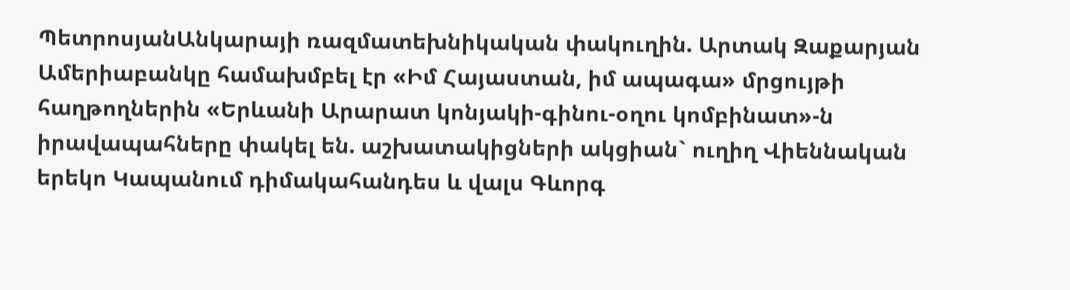ՊետրոսյանԱնկարայի ռազմատեխնիկական փակուղին. Արտակ Զաքարյան Ամերիաբանկը համախմբել էր «Իմ Հայաստան, իմ ապագա» մրցույթի հաղթողներին «Երևանի Արարատ կոնյակի-գինու-օղու կոմբինատ»-ն իրավապահները փակել են. աշխատակիցների ակցիան` ուղիղ Վիեննական երեկո Կապանում դիմակահանդես և վալս Գևորգ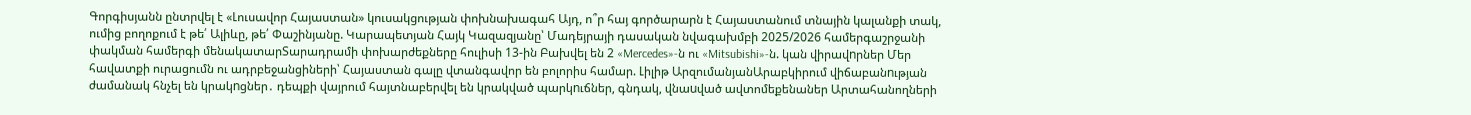Գորգիսյանն ընտրվել է «Լուսավոր Հայաստան» կուսակցության փոխնախագահ Այդ, ո՞ր հայ գործարարն է Հայաստանում տնային կալանքի տակ, ումից բողոքում է թե՛ Ալիևը, թե՛ Փաշինյանը. Կարապետյան Հայկ Կազազյանը՝ Մադեյրայի դասական նվագախմբի 2025/2026 համերգաշրջանի փակման համերգի մենակատարՏարադրամի փոխարժեքները հուլիսի 13-ին Բախվել են 2 «Mercedes»-ն ու «Mitsubishi»-ն. կան վիրավnրներ Մեր հավատքի ուրացումն ու ադրբեջանցիների՝ Հայաստան գալը վտանգավոր են բոլորիս համար. Լիլիթ ԱրզումանյանԱրաբկիրում վիճաբանnւթյան ժամանակ հնչել են կրակnցներ․ դեպքի վայրում հայտնաբերվել են կրակված պարկnւճներ, գնդակ, վնաuված ավտոմեքենաներ Արտահանողների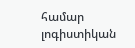համար լոգիստիկան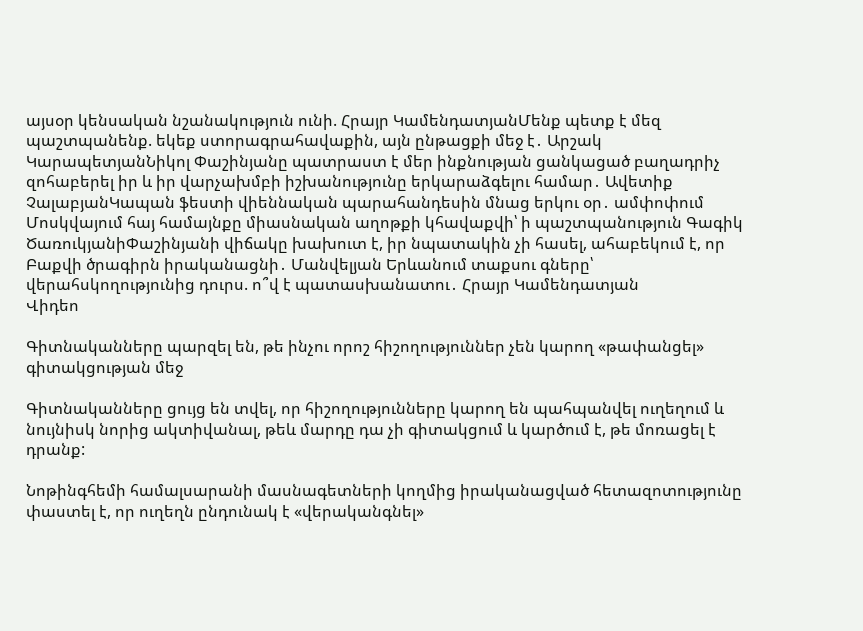այսօր կենսական նշանակություն ունի. Հրայր ԿամենդատյանՄենք պետք է մեզ պաշտպանենք. եկեք ստորագրահավաքին, այն ընթացքի մեջ է․ Արշակ ԿարապետյանՆիկոլ Փաշինյանը պատրաստ է մեր ինքնության ցանկացած բաղադրիչ զոհաբերել իր և իր վարչախմբի իշխանությունը երկարաձգելու համար․ Ավետիք ՉալաբյանԿապան ֆեստի վիեննական պարահանդեսին մնաց երկու օր․ ամփոփում Մոսկվայում հայ համայնքը միասնական աղոթքի կհավաքվի՝ ի պաշտպանություն Գագիկ ԾառուկյանիՓաշինյանի վիճակը խախուտ է, իր նպատակին չի հասել, ահաբեկում է, որ Բաքվի ծրագիրն իրականացնի․ Մանվելյան Երևանում տաքսու գները՝ վերահսկողությունից դուրս. ո՞վ է պատասխանատու․ Հրայր Կամենդատյան
Վիդեո

Գիտնականները պարզել են, թե ինչու որոշ հիշողություններ չեն կարող «թափանցել» գիտակցության մեջ

Գիտնականները ցույց են տվել, որ հիշողությունները կարող են պահպանվել ուղեղում և նույնիսկ նորից ակտիվանալ, թեև մարդը դա չի գիտակցում և կարծում է, թե մոռացել է դրանք:

Նոթինգհեմի համալսարանի մասնագետների կողմից իրականացված հետազոտությունը փաստել է, որ ուղեղն ընդունակ է «վերականգնել»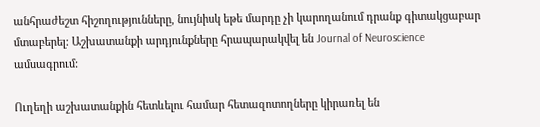անհրաժեշտ հիշողությունները, նույնիսկ եթե մարդը չի կարողանում դրանք գիտակցաբար մտաբերել: Աշխատանքի արդյունքները հրապարակվել են Journal of Neuroscience ամսագրում:

Ուղեղի աշխատանքին հետևելու համար հետազոտողները կիրառել են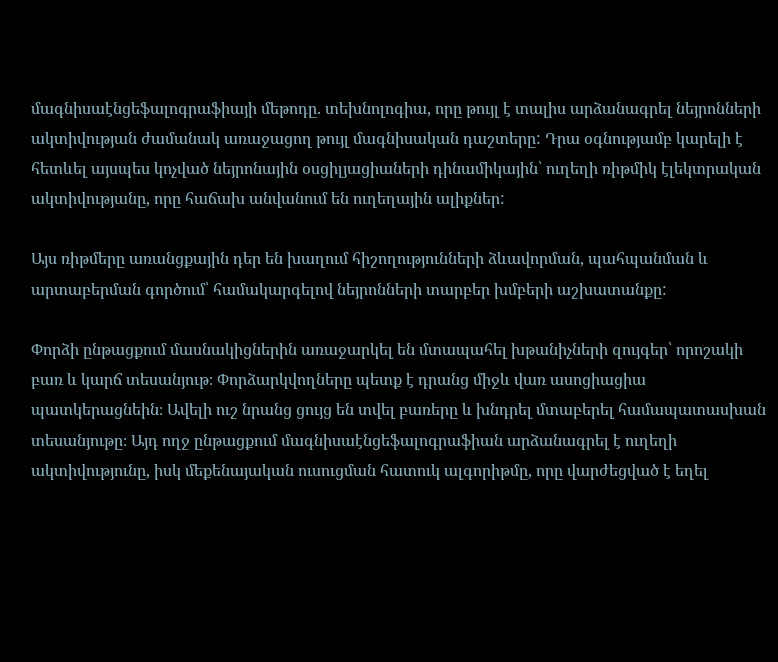մագնիսաէնցեֆալոգրաֆիայի մեթոդը. տեխնոլոգիա, որը թույլ է տալիս արձանագրել նեյրոնների ակտիվության ժամանակ առաջացող թույլ մագնիսական դաշտերը: Դրա օգնությամբ կարելի է հետևել այսպես կոչված նեյրոնային օսցիլյացիաների դինամիկային՝ ուղեղի ռիթմիկ էլեկտրական ակտիվությանը, որը հաճախ անվանում են ուղեղային ալիքներ:

Այս ռիթմերը առանցքային դեր են խաղում հիշողությունների ձևավորման, պահպանման և արտաբերման գործում՝ համակարգելով նեյրոնների տարբեր խմբերի աշխատանքը:

Փորձի ընթացքում մասնակիցներին առաջարկել են մտապահել խթանիչների զույգեր՝ որոշակի բառ և կարճ տեսանյութ։ Փորձարկվողները պետք է դրանց միջև վառ ասոցիացիա պատկերացնեին։ Ավելի ուշ նրանց ցույց են տվել բառերը և խնդրել մտաբերել համապատասխան տեսանյութը։ Այդ ողջ ընթացքում մագնիսաէնցեֆալոգրաֆիան արձանագրել է ուղեղի ակտիվությունը, իսկ մեքենայական ուսուցման հատուկ ալգորիթմը, որը վարժեցված է եղել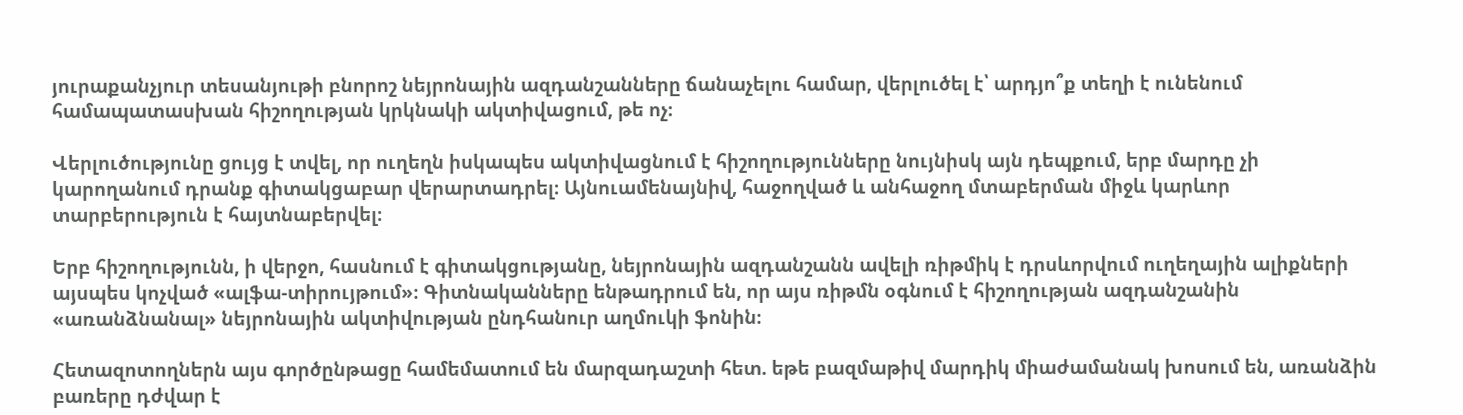յուրաքանչյուր տեսանյութի բնորոշ նեյրոնային ազդանշանները ճանաչելու համար, վերլուծել է՝ արդյո՞ք տեղի է ունենում համապատասխան հիշողության կրկնակի ակտիվացում, թե ոչ։

Վերլուծությունը ցույց է տվել, որ ուղեղն իսկապես ակտիվացնում է հիշողությունները նույնիսկ այն դեպքում, երբ մարդը չի կարողանում դրանք գիտակցաբար վերարտադրել։ Այնուամենայնիվ, հաջողված և անհաջող մտաբերման միջև կարևոր տարբերություն է հայտնաբերվել։

Երբ հիշողությունն, ի վերջո, հասնում է գիտակցությանը, նեյրոնային ազդանշանն ավելի ռիթմիկ է դրսևորվում ուղեղային ալիքների այսպես կոչված «ալֆա-տիրույթում»։ Գիտնականները ենթադրում են, որ այս ռիթմն օգնում է հիշողության ազդանշանին «առանձնանալ» նեյրոնային ակտիվության ընդհանուր աղմուկի ֆոնին։

Հետազոտողներն այս գործընթացը համեմատում են մարզադաշտի հետ. եթե բազմաթիվ մարդիկ միաժամանակ խոսում են, առանձին բառերը դժվար է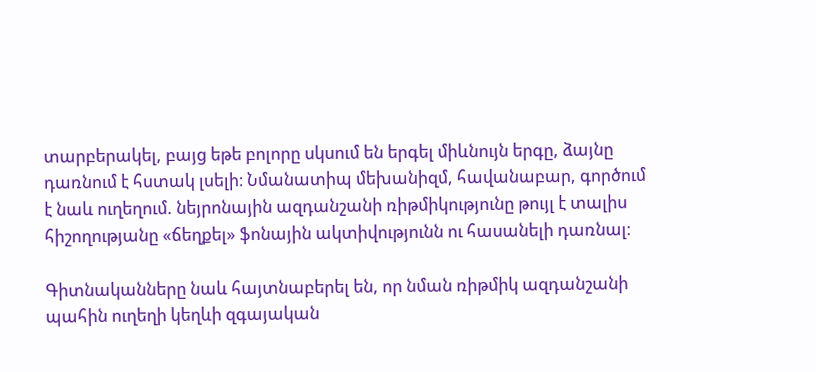տարբերակել, բայց եթե բոլորը սկսում են երգել միևնույն երգը, ձայնը դառնում է հստակ լսելի։ Նմանատիպ մեխանիզմ, հավանաբար, գործում է նաև ուղեղում. նեյրոնային ազդանշանի ռիթմիկությունը թույլ է տալիս հիշողությանը «ճեղքել» ֆոնային ակտիվությունն ու հասանելի դառնալ։

Գիտնականները նաև հայտնաբերել են, որ նման ռիթմիկ ազդանշանի պահին ուղեղի կեղևի զգայական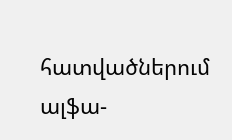հատվածներում ալֆա-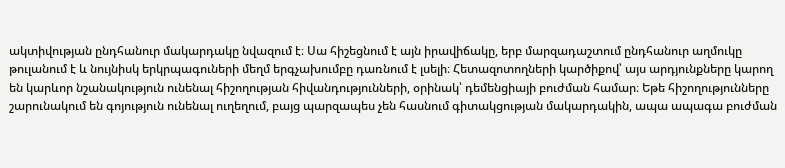ակտիվության ընդհանուր մակարդակը նվազում է։ Սա հիշեցնում է այն իրավիճակը, երբ մարզադաշտում ընդհանուր աղմուկը թուլանում է և նույնիսկ երկրպագուների մեղմ երգչախումբը դառնում է լսելի։ Հետազոտողների կարծիքով՝ այս արդյունքները կարող են կարևոր նշանակություն ունենալ հիշողության հիվանդությունների, օրինակ՝ դեմենցիայի բուժման համար։ Եթե հիշողությունները շարունակում են գոյություն ունենալ ուղեղում, բայց պարզապես չեն հասնում գիտակցության մակարդակին, ապա ապագա բուժման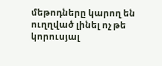մեթոդները կարող են ուղղված լինել ոչ թե կորուսյալ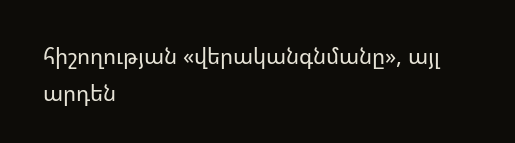հիշողության «վերականգնմանը», այլ արդեն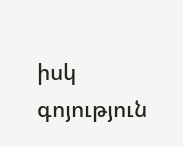իսկ գոյություն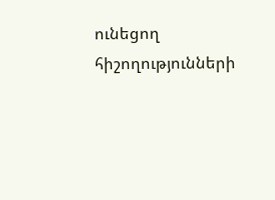ունեցող հիշողությունների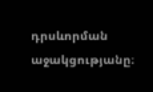դրսևորման աջակցությանը։